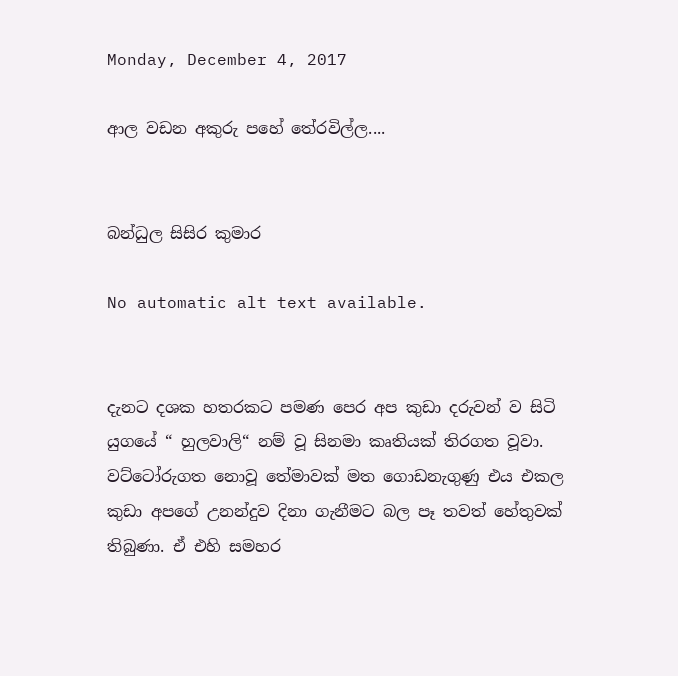Monday, December 4, 2017

ආල වඩන අකුරු පහේ තේරවිල්ල....


බන්ධුල සිසිර කුමාර

No automatic alt text available.


දැනට දශක හතරකට පමණ පෙර අප කුඩා දරුවන් ව සිටි යුගයේ “ හුලවාලි“ නම් වූ සිනමා කෘතියක් තිරගත වූවා. වට්ටෝරුගත නොවූ තේමාවක් මත ගොඩනැගුණු එය එකල කුඩා අපගේ උනන්දුව දිනා ගැනීමට බල පෑ තවත් හේතුවක් තිබුණා. ඒ එහි සමහර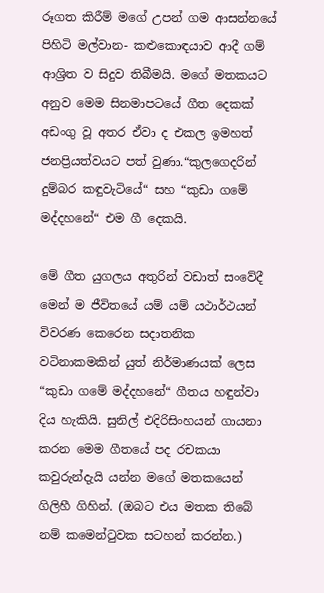රූගත කිරීම් මගේ උපන් ගම ආසන්නයේ පිහිටි මල්වාන- කළුකොඳයාව ආදී ගම් ආශ්‍රිත ව සිදුව තිබීමයි. මගේ මතකයට අනුව මෙම සිනමාපටයේ ගීත දෙකක් අඩංගු වූ අතර ඒවා ද එකල ඉමහත් ජනප්‍රියත්වයට පත් වුණා.“කුලගෙදරින් දුම්බර කඳුවැටියේ“ සහ “කුඩා ගමේ මද්දහනේ“ එම ගී දෙකයි.

මේ ගීත යුගලය අතුරින් වඩාත් සංවේදී මෙන් ම ජීවිතයේ යම් යම් යථාර්ථයන් විවරණ කෙරෙන සදාතනික වටිනාකමකින් යුත් නිර්මාණයක් ලෙස “කුඩා ගමේ මද්දහනේ“ ගීතය හඳුන්වා දිය හැකියි. සුනිල් එදිරිසිංහයන් ගායනා කරන මෙම ගීතයේ පද රචකයා කවුරුන්දැයි යන්න මගේ මතකයෙන් ගිලිහී ගිහින්. (ඔබට එය මතක තිබේ නම් කමෙන්ටුවක සටහන් කරන්න.)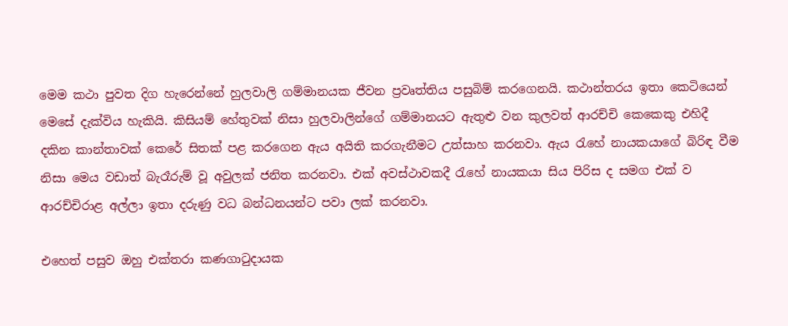මෙම කථා පුවත දිග හැරෙන්නේ හුලවාලි ගම්මානයක ජීවන ප්‍රවෘත්තිය පසුබිම් කරගෙනයි. කථාන්තරය ඉතා කෙටියෙන් මෙසේ දැක්විය හැකියි. කිසියම් හේතුවක් නිසා හුලවාලින්ගේ ගම්මානයට ඇතුළු වන කුලවත් ආරච්චි කෙකෙකු එහිදී දකින කාන්තාවක් කෙරේ සිතක් පළ කරගෙන ඇය අයිති කරගැනීමට උත්සාහ කරනවා. ඇය රැහේ නායකයාගේ බිරිඳ වීම නිසා මෙය වඩාත් බැරෑරුම් වූ අවුලක් ජනිත කරනවා. එක් අවස්ථාවකදී රැහේ නායකයා සිය පිරිස ද සමග එක් ව ආරච්චිරාළ අල්ලා ඉතා දරුණු වධ බන්ධනයන්ට පවා ලක් කරනවා.

එහෙත් පසුව ඔහු එක්තරා කණගාටුදායක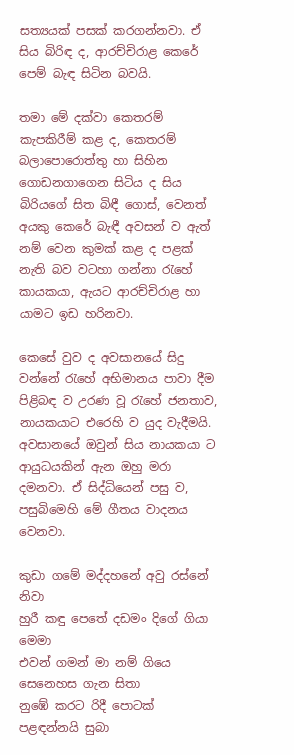සත්‍යයක් පසක් කරගන්නවා. ඒ සිය බිරිඳ ද, ආරච්චිරාළ කෙරේ පෙම් බැඳ සිටින බවයි.

තමා මේ දක්වා කෙතරම් කැපකිරීම් කළ ද, කෙතරම් බලාපොරොත්තු හා සිහින ගොඩනගාගෙන සිටිය ද සිය බිරියගේ සිත බිඳී ‍ගොස්, වෙනත් අයකු කෙරේ බැඳී අවසන් ව ඇත් නම් වෙන කුමක් කළ ද පළක් නැති බව වටහා ගන්නා රැහේ කායකයා, ඇයට ආරච්චිරාළ හා යාමට ඉඩ හරිනවා.

කෙසේ වුව ද අවසානයේ සිදු වන්නේ රැහේ අභිමානය පාවා දීම පිළිබඳ ව උරණ වූ රැහේ ජනතාව, නායකයාට එරෙහි ව යුද වැදීමයි. අවසානයේ ඔවුන් සිය නායකයා ට ආයුධයකින් ඇන ඔහු මරා දමනවා. ඒ සිද්ධියෙන් පසු ව, පසුබිමෙහි මේ ගීතය වාදනය වෙනවා.

කුඩා ගමේ මද්දහනේ අවු රස්නේ නිවා
හුරී කඳු පෙතේ දඩමං දිගේ ගියා මෙමා
එවන් ගමන් මා නම් ගියෙ සෙනෙහස ගැන සිතා
නුඹේ කරට රිදී පොටක් පළඳන්නයි සුබා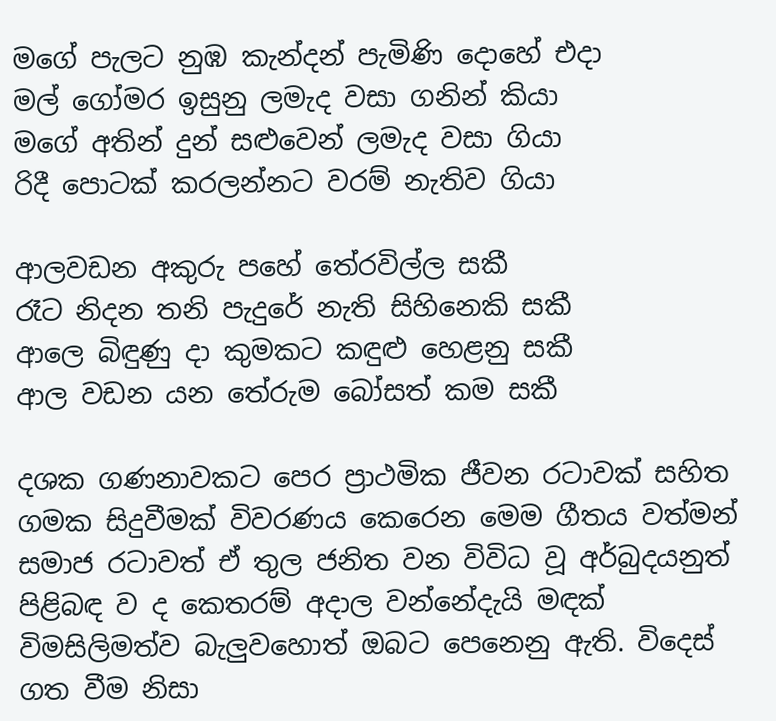මගේ පැලට නුඹ කැන්දන් පැමිණි දොහේ එදා
මල් ගෝමර ඉසුනු ලමැද වසා ගනින් කියා
මගේ අතින් දුන් සළුවෙන් ලමැද වසා ගියා
රිදී පොටක් කරලන්නට වරම් නැතිව ගියා

ආලවඩන අකුරු පහේ තේරවිල්ල සකී
රෑට නිදන තනි පැදුරේ නැති සිහිනෙකි සකී
ආලෙ බිඳුණු දා කුමකට කඳුළු හෙළනු සකී
ආල වඩන යන තේරුම බෝසත් කම සකී

දශක ගණනාවකට පෙර ප්‍රාථමික ජීවන රටාවක් සහිත ගමක සිදුවීමක් විවරණය කෙරෙන මෙම ගීතය වත්මන් සමාජ රටාවත් ඒ තුල ජනිත වන විවිධ වූ අර්බුදයනුත් පිළිබඳ ව ද කෙතරම් අදාල වන්නේදැයි මඳක් විමසිලිමත්ව බැලුවහොත් ඔබට පෙනෙනු ඇති. විදෙස් ගත වීම නිසා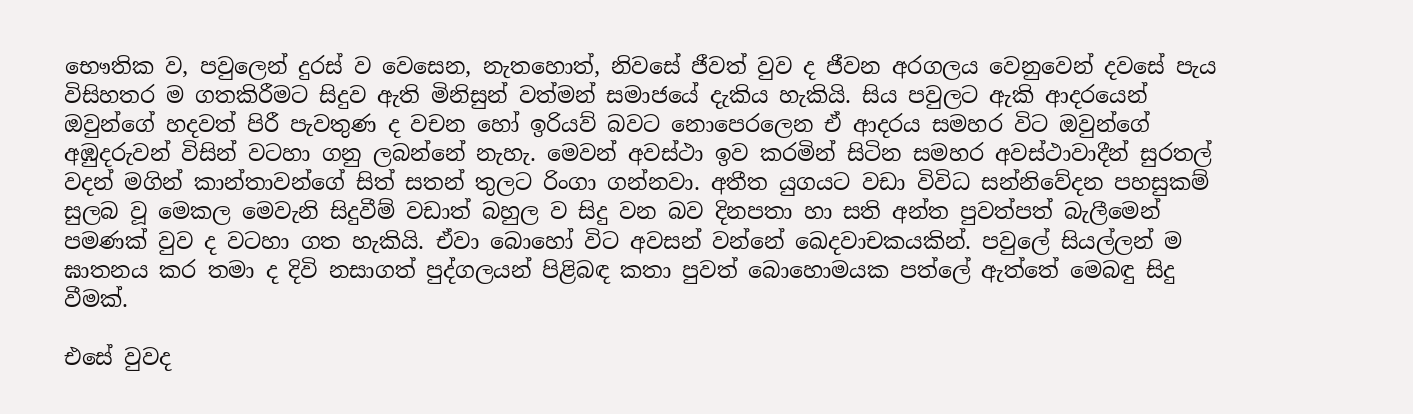භෞතික ව, පවුලෙන් දුරස් ව වෙසෙන, නැතහොත්, නිවසේ ජීවත් වුව ද ජීවන අරගලය වෙනුවෙන් දවසේ පැය විසිහතර ම ගතකිරීමට සිදුව ඇති මිනිසුන් වත්මන් සමාජයේ දැකිය හැකියි. සිය පවුලට ඇකි ආදරයෙන් ඔවුන්ගේ හදවත් පිරී පැවතුණ ද වචන හෝ ඉරියව් බවට නොපෙරලෙන ඒ ආදරය සමහර විට ඔවුන්ගේ අඹුදරුවන් විසින් වටහා ගනු ලබන්නේ නැහැ. මෙවන් අවස්ථා ඉව කරමින් සිටින සමහර අවස්ථාවාදීන් සුරතල් වදන් මගින් කාන්තාවන්ගේ සිත් සතන් තුලට රිංගා ගන්නවා. අතීත යුගයට වඩා විවිධ සන්නිවේදන පහසුකම් සුලබ වූ මෙකල මෙවැනි සිදුවීම් වඩාත් බහුල ව සිදු වන බව දිනපතා හා සති අන්ත පුවත්පත් බැලීමෙන් පමණක් වුව ද වටහා ගත හැකියි. ඒවා බොහෝ විට අවසන් වන්නේ ඛෙදවාචකයකින්. පවුලේ සියල්ලන් ම ඝාතනය කර තමා ද දිවි නසාගත් පුද්ගලයන් පිළිබඳ කතා පුවත් බොහොමයක පත්ලේ ඇත්තේ මෙබඳු සිදු වීමක්.

එසේ වුවද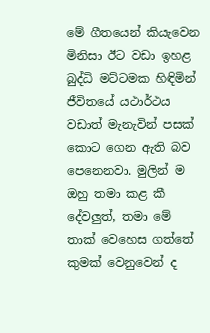මේ ගීතයෙන් කියැවෙන මිනිසා ඊට වඩා ඉහළ බුද්ධි මට්ටමක හිඳිමින් ජීවිතයේ යථාර්ථය වඩාත් මැනැවින් පසක් කොට ගෙන ඇති බව පෙනෙනවා. මුලින් ම ඔහු තමා කළ කී දේවලුත්, තමා මේ තාක් වෙහෙස ගත්තේ කුමක් වෙනුවෙන් ද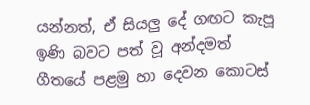යන්නත්, ඒ සියලු දේ ගඟට කැපූ ඉණි බවට පත් වූ අන්දමත් ගීතයේ පළමු හා දෙවන කොටස්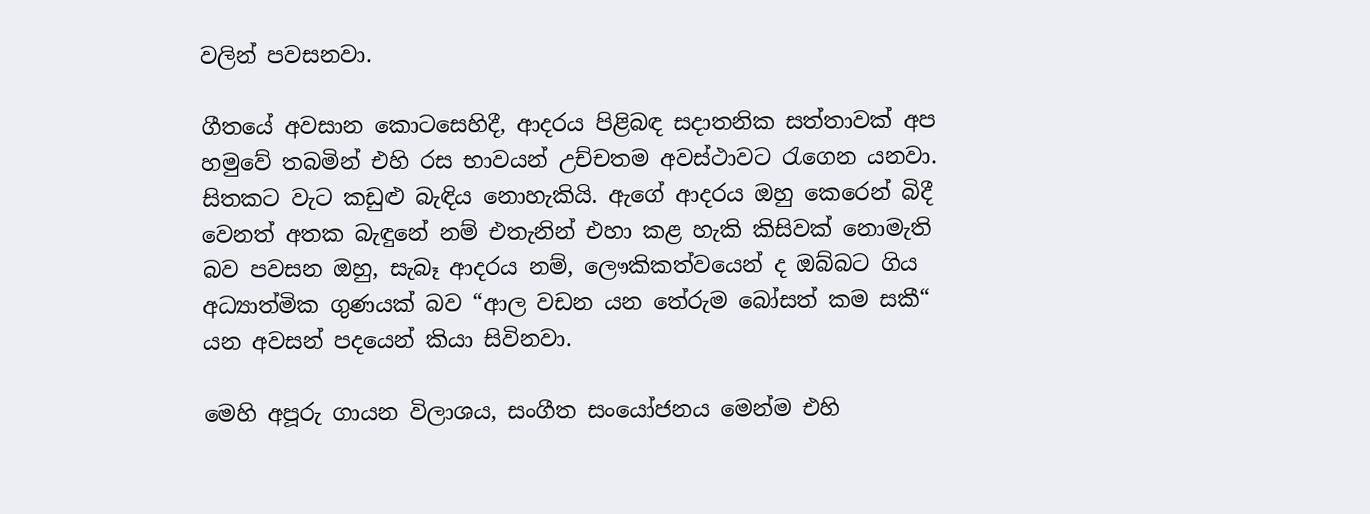වලින් පවසනවා.

ගීතයේ අවසාන කොටසෙහිදී, ආදරය පිළිබඳ සදාතනික සත්තාවක් අප හමුවේ තබමින් එහි රස භාවයන් උච්චතම අවස්ථාවට රැගෙන යනවා. සිතකට වැට කඩුළු බැඳිය නොහැකියි. ඇගේ ආදරය ඔහු කෙරෙන් බිදී වෙනත් අතක බැඳුනේ නම් එතැනින් එහා කළ හැකි කිසිවක් නොමැති බව පවසන ඔහු, සැබෑ ආදරය නම්, ලෞකිකත්වයෙන් ද ඔබ්බට ගිය අධ්‍යාත්මික ගුණයක් බව “ආල වඩන යන තේරුම බෝසත් කම සකී“ යන අවසන් පදයෙන් කියා සිවිනවා.

මෙහි අපූරු ගායන විලාශය, සංගීත සංයෝජනය මෙන්ම එහි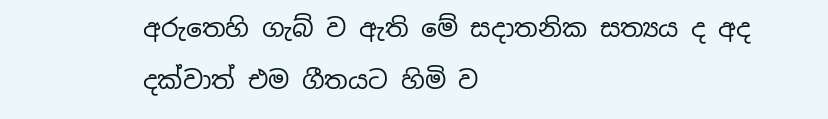අරුතෙහි ගැබ් ව ඇති මේ සදාතනික සත්‍යය ද අද දක්වාත් එම ගීතයට හිමි ව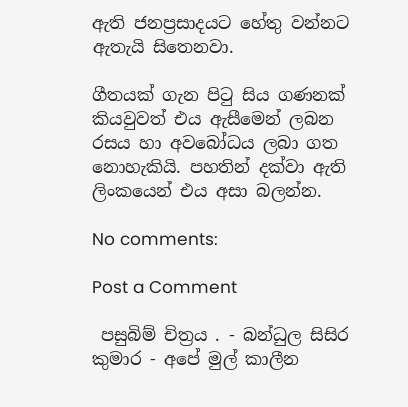ඇති ජනප්‍රසාදයට හේතු වන්නට ඇතැයි සිතෙනවා.

ගීතයක් ගැන පිටු සිය ගණනක් කියවුවත් එය ඇසීමෙන් ලබන රසය හා අවබෝධය ලබා ගත නොහැකියි. පහතින් දක්වා ඇති ලිංකයෙන් එය අසා බලන්න.

No comments:

Post a Comment

 පසුබිම් චිත්‍රය . - බන්ධුල සිසිර කුමාර - අපේ මුල් කාලීන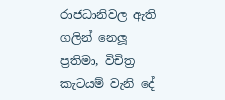රාජධානිවල ඇති ගලින් නෙලූ ප්‍රතිමා, විචිත්‍ර කැටයම් වැනි දේ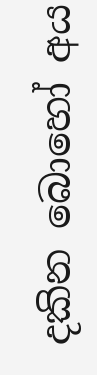දකින බොහෝ අය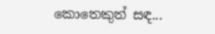කොතෙකුත් සඳ...